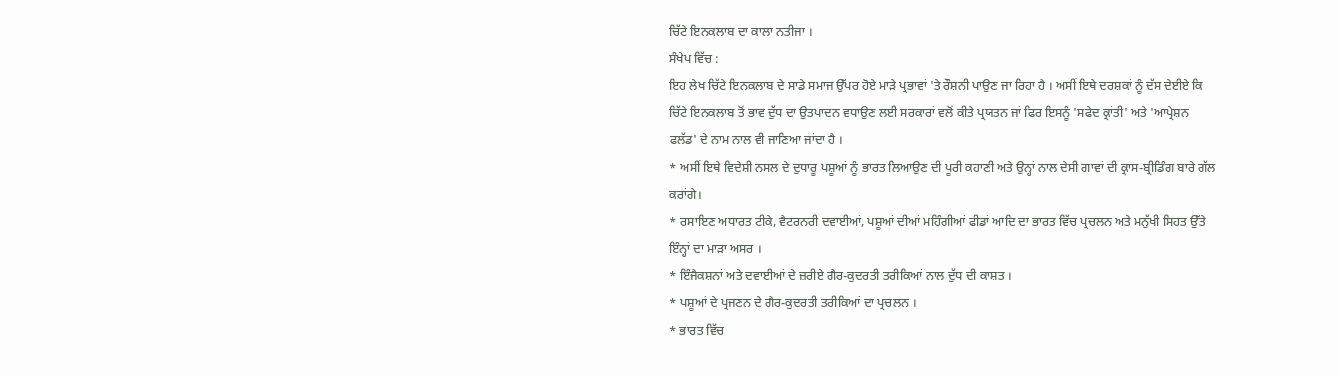ਚਿੱਟੇ ਇਨਕਲਾਬ ਦਾ ਕਾਲਾ ਨਤੀਜਾ ।
ਸੰਖੇਪ ਵਿੱਚ :
ਇਹ ਲੇਖ ਚਿੱਟੇ ਇਨਕਲਾਬ ਦੇ ਸਾਡੇ ਸਮਾਜ ਉੱਪਰ ਹੋਏ ਮਾੜੇ ਪ੍ਰਭਾਵਾਂ 'ਤੇ ਰੌਸ਼ਨੀ ਪਾਉਣ ਜਾ ਰਿਹਾ ਹੈ । ਅਸੀਂ ਇਥੇ ਦਰਸ਼ਕਾਂ ਨੂੰ ਦੱਸ ਦੇਈਏ ਕਿ ਚਿੱਟੇ ਇਨਕਲਾਬ ਤੋਂ ਭਾਵ ਦੁੱਧ ਦਾ ਉਤਪਾਦਨ ਵਧਾਉਣ ਲਈ ਸਰਕਾਰਾਂ ਵਲੋਂ ਕੀਤੇ ਪ੍ਰਯਤਨ ਜਾਂ ਫਿਰ ਇਸਨੂੰ 'ਸਫੇਦ ਕ੍ਰਾਂਤੀ' ਅਤੇ 'ਆਪ੍ਰੇਸ਼ਨ ਫਲੱਡ' ਦੇ ਨਾਮ ਨਾਲ ਵੀ ਜਾਣਿਆ ਜਾਂਦਾ ਹੈ ।
* ਅਸੀਂ ਇਥੇ ਵਿਦੇਸ਼ੀ ਨਸਲ ਦੇ ਦੁਧਾਰੂ ਪਸ਼ੂਆਂ ਨੂੰ ਭਾਰਤ ਲਿਆਉਣ ਦੀ ਪੂਰੀ ਕਹਾਣੀ ਅਤੇ ਉਨ੍ਹਾਂ ਨਾਲ ਦੇਸੀ ਗਾਵਾਂ ਦੀ ਕ੍ਰਾਸ-ਬ੍ਰੀਡਿੰਗ ਬਾਰੇ ਗੱਲ ਕਰਾਂਗੇ।
* ਰਸਾਇਣ ਅਧਾਰਤ ਟੀਕੇ, ਵੈਟਰਨਰੀ ਦਵਾਈਆਂ, ਪਸ਼ੂਆਂ ਦੀਆਂ ਮਹਿੰਗੀਆਂ ਫੀਡਾਂ ਆਦਿ ਦਾ ਭਾਰਤ ਵਿੱਚ ਪ੍ਰਚਲਨ ਅਤੇ ਮਨੁੱਖੀ ਸਿਹਤ ਉੱਤੇ ਇੰਨ੍ਹਾਂ ਦਾ ਮਾੜਾ ਅਸਰ ।
* ਇੰਜੈਕਸ਼ਨਾਂ ਅਤੇ ਦਵਾਈਆਂ ਦੇ ਜ਼ਰੀਏ ਗੈਰ-ਕੁਦਰਤੀ ਤਰੀਕਿਆਂ ਨਾਲ ਦੁੱਧ ਦੀ ਕਾਸ਼ਤ ।
* ਪਸ਼ੂਆਂ ਦੇ ਪ੍ਰਜਣਨ ਦੇ ਗੈਰ-ਕੁਦਰਤੀ ਤਰੀਕਿਆਂ ਦਾ ਪ੍ਰਚਲਨ ।
* ਭਾਰਤ ਵਿੱਚ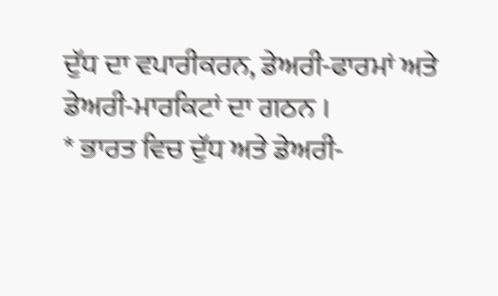ਦੁੱਧ ਦਾ ਵਪਾਰੀਕਰਨ, ਡੇਅਰੀ-ਫਾਰਮਾਂ ਅਤੇ ਡੇਅਰੀ-ਮਾਰਕਿਟਾਂ ਦਾ ਗਠਨ ।
* ਭਾਰਤ ਵਿਚ ਦੁੱਧ ਅਤੇ ਡੇਅਰੀ-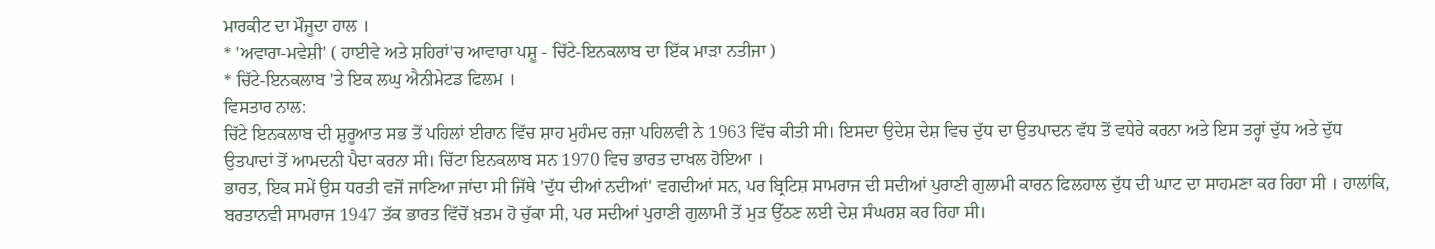ਮਾਰਕੀਟ ਦਾ ਮੌਜੂਦਾ ਹਾਲ ।
* 'ਅਵਾਰਾ-ਮਵੇਸ਼ੀ' ( ਹਾਈਵੇ ਅਤੇ ਸ਼ਹਿਰਾਂ'ਚ ਆਵਾਰਾ ਪਸ਼ੂ - ਚਿੱਟੇ-ਇਨਕਲਾਬ ਦਾ ਇੱਕ ਮਾੜਾ ਨਤੀਜਾ )
* ਚਿੱਟੇ-ਇਨਕਲਾਬ 'ਤੇ ਇਕ ਲਘੁ ਐਨੀਮੇਟਡ ਫਿਲਮ ।
ਵਿਸਤਾਰ ਨਾਲ:
ਚਿੱਟੇ ਇਨਕਲਾਬ ਦੀ ਸ਼ੁਰੂਆਤ ਸਭ ਤੋਂ ਪਹਿਲਾਂ ਈਰਾਨ ਵਿੱਚ ਸ਼ਾਹ ਮੁਹੰਮਦ ਰਜ਼ਾ ਪਹਿਲਵੀ ਨੇ 1963 ਵਿੱਚ ਕੀਤੀ ਸੀ। ਇਸਦਾ ਉਦੇਸ਼ ਦੇਸ਼ ਵਿਚ ਦੁੱਧ ਦਾ ਉਤਪਾਦਨ ਵੱਧ ਤੋਂ ਵਧੇਰੇ ਕਰਨਾ ਅਤੇ ਇਸ ਤਰ੍ਹਾਂ ਦੁੱਧ ਅਤੇ ਦੁੱਧ ਉਤਪਾਦਾਂ ਤੋਂ ਆਮਦਨੀ ਪੈਦਾ ਕਰਨਾ ਸੀ। ਚਿੱਟਾ ਇਨਕਲਾਬ ਸਨ 1970 ਵਿਚ ਭਾਰਤ ਦਾਖਲ ਹੋਇਆ ।
ਭਾਰਤ, ਇਕ ਸਮੇਂ ਉਸ ਧਰਤੀ ਵਜੋਂ ਜਾਣਿਆ ਜਾਂਦਾ ਸੀ ਜਿੱਥੇ 'ਦੁੱਧ ਦੀਆਂ ਨਦੀਆਂ' ਵਗਦੀਆਂ ਸਨ, ਪਰ ਬ੍ਰਿਟਿਸ਼ ਸਾਮਰਾਜ ਦੀ ਸਦੀਆਂ ਪੁਰਾਣੀ ਗੁਲਾਮੀ ਕਾਰਨ ਫਿਲਹਾਲ ਦੁੱਧ ਦੀ ਘਾਟ ਦਾ ਸਾਹਮਣਾ ਕਰ ਰਿਹਾ ਸੀ । ਹਾਲਾਂਕਿ, ਬਰਤਾਨਵੀ ਸਾਮਰਾਜ 1947 ਤੱਕ ਭਾਰਤ ਵਿੱਚੋਂ ਖ਼ਤਮ ਹੋ ਚੁੱਕਾ ਸੀ, ਪਰ ਸਦੀਆਂ ਪੁਰਾਣੀ ਗੁਲਾਮੀ ਤੋਂ ਮੁੜ ਉੱਠਣ ਲਈ ਦੇਸ਼ ਸੰਘਰਸ਼ ਕਰ ਰਿਹਾ ਸੀ।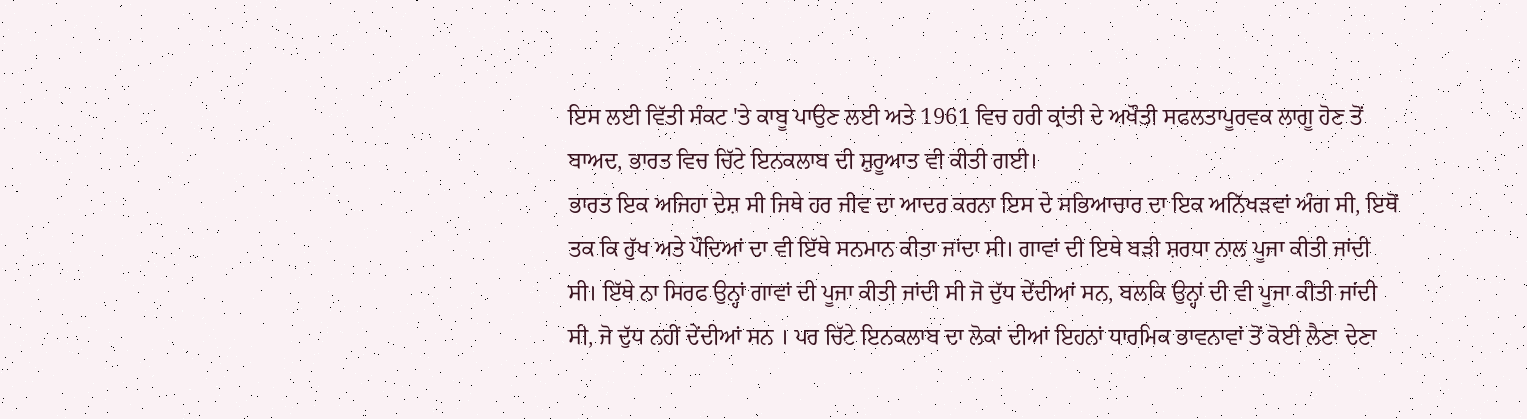ਇਸ ਲਈ ਵਿੱਤੀ ਸੰਕਟ 'ਤੇ ਕਾਬੂ ਪਾਉਣ ਲਈ ਅਤੇ 1961 ਵਿਚ ਹਰੀ ਕ੍ਰਾਂਤੀ ਦੇ ਅਖੌਤੀ ਸਫਲਤਾਪੂਰਵਕ ਲਾਗੂ ਹੋਣ ਤੋਂ ਬਾਅਦ, ਭਾਰਤ ਵਿਚ ਚਿੱਟੇ ਇਨਕਲਾਬ ਦੀ ਸ਼ੁਰੂਆਤ ਵੀ ਕੀਤੀ ਗਈ।
ਭਾਰਤ ਇਕ ਅਜਿਹਾ ਦੇਸ਼ ਸੀ ਜਿਥੇ ਹਰ ਜੀਵ ਦਾ ਆਦਰ ਕਰਨਾ ਇਸ ਦੇ ਸਭਿਆਚਾਰ ਦਾ ਇਕ ਅਨਿੱਖੜਵਾਂ ਅੰਗ ਸੀ, ਇਥੋਂ ਤਕ ਕਿ ਰੁੱਖ ਅਤੇ ਪੌਦਿਆਂ ਦਾ ਵੀ ਇੱਥੇ ਸਨਮਾਨ ਕੀਤਾ ਜਾਂਦਾ ਸੀ। ਗਾਵਾਂ ਦੀ ਇਥੇ ਬੜੀ ਸ਼ਰਧਾ ਨਾਲ ਪੂਜਾ ਕੀਤੀ ਜਾਂਦੀ ਸੀ। ਇੱਥੇ ਨਾ ਸਿਰਫ ਉਨ੍ਹਾਂ ਗਾਵਾਂ ਦੀ ਪੂਜਾ ਕੀਤੀ ਜਾਂਦੀ ਸੀ ਜੋ ਦੁੱਧ ਦੇਂਦੀਆਂ ਸਨ, ਬਲਕਿ ਉਨ੍ਹਾਂ ਦੀ ਵੀ ਪੂਜਾ ਕੀਤੀ ਜਾਂਦੀ ਸੀ, ਜੋ ਦੁੱਧ ਨਹੀਂ ਦੇਂਦੀਆਂ ਸਨ । ਪਰ ਚਿੱਟੇ ਇਨਕਲਾਬ ਦਾ ਲੋਕਾਂ ਦੀਆਂ ਇਹਨਾਂ ਧਾਰਮਿਕ ਭਾਵਨਾਵਾਂ ਤੋਂ ਕੋਈ ਲੈਣਾ ਦੇਣਾ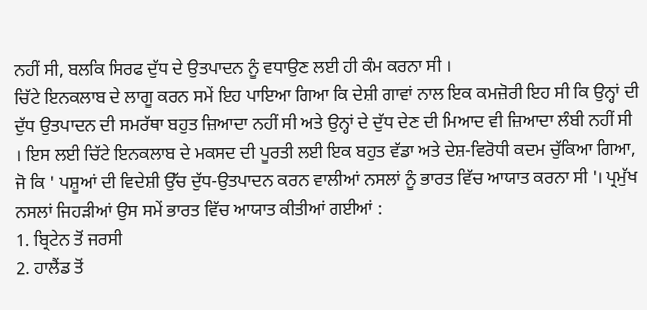ਨਹੀਂ ਸੀ, ਬਲਕਿ ਸਿਰਫ ਦੁੱਧ ਦੇ ਉਤਪਾਦਨ ਨੂੰ ਵਧਾਉਣ ਲਈ ਹੀ ਕੰਮ ਕਰਨਾ ਸੀ ।
ਚਿੱਟੇ ਇਨਕਲਾਬ ਦੇ ਲਾਗੂ ਕਰਨ ਸਮੇਂ ਇਹ ਪਾਇਆ ਗਿਆ ਕਿ ਦੇਸ਼ੀ ਗਾਵਾਂ ਨਾਲ ਇਕ ਕਮਜ਼ੋਰੀ ਇਹ ਸੀ ਕਿ ਉਨ੍ਹਾਂ ਦੀ ਦੁੱਧ ਉਤਪਾਦਨ ਦੀ ਸਮਰੱਥਾ ਬਹੁਤ ਜ਼ਿਆਦਾ ਨਹੀਂ ਸੀ ਅਤੇ ਉਨ੍ਹਾਂ ਦੇ ਦੁੱਧ ਦੇਣ ਦੀ ਮਿਆਦ ਵੀ ਜ਼ਿਆਦਾ ਲੰਬੀ ਨਹੀਂ ਸੀ । ਇਸ ਲਈ ਚਿੱਟੇ ਇਨਕਲਾਬ ਦੇ ਮਕਸਦ ਦੀ ਪੂਰਤੀ ਲਈ ਇਕ ਬਹੁਤ ਵੱਡਾ ਅਤੇ ਦੇਸ਼-ਵਿਰੋਧੀ ਕਦਮ ਚੁੱਕਿਆ ਗਿਆ, ਜੋ ਕਿ ' ਪਸ਼ੂਆਂ ਦੀ ਵਿਦੇਸ਼ੀ ਉੱਚ ਦੁੱਧ-ਉਤਪਾਦਨ ਕਰਨ ਵਾਲੀਆਂ ਨਸਲਾਂ ਨੂੰ ਭਾਰਤ ਵਿੱਚ ਆਯਾਤ ਕਰਨਾ ਸੀ '। ਪ੍ਰਮੁੱਖ ਨਸਲਾਂ ਜਿਹੜੀਆਂ ਉਸ ਸਮੇਂ ਭਾਰਤ ਵਿੱਚ ਆਯਾਤ ਕੀਤੀਆਂ ਗਈਆਂ :
1. ਬ੍ਰਿਟੇਨ ਤੋਂ ਜਰਸੀ
2. ਹਾਲੈਂਡ ਤੋਂ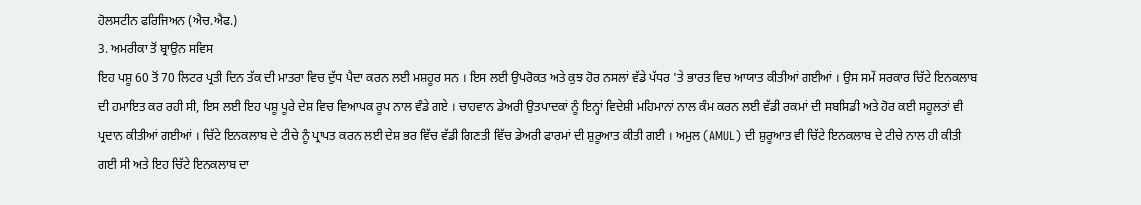ਹੋਲਸਟੀਨ ਫਰਿਜਿਅਨ (ਐਚ.ਐਫ.)
3. ਅਮਰੀਕਾ ਤੋਂ ਬ੍ਰਾਉਨ ਸਵਿਸ
ਇਹ ਪਸ਼ੂ 60 ਤੋਂ 70 ਲਿਟਰ ਪ੍ਰਤੀ ਦਿਨ ਤੱਕ ਦੀ ਮਾਤਰਾ ਵਿਚ ਦੁੱਧ ਪੈਦਾ ਕਰਨ ਲਈ ਮਸ਼ਹੂਰ ਸਨ । ਇਸ ਲਈ ਉਪਰੋਕਤ ਅਤੇ ਕੁਝ ਹੋਰ ਨਸਲਾਂ ਵੱਡੇ ਪੱਧਰ 'ਤੇ ਭਾਰਤ ਵਿਚ ਆਯਾਤ ਕੀਤੀਆਂ ਗਈਆਂ । ਉਸ ਸਮੇਂ ਸਰਕਾਰ ਚਿੱਟੇ ਇਨਕਲਾਬ ਦੀ ਹਮਾਇਤ ਕਰ ਰਹੀ ਸੀ, ਇਸ ਲਈ ਇਹ ਪਸ਼ੂ ਪੂਰੇ ਦੇਸ਼ ਵਿਚ ਵਿਆਪਕ ਰੂਪ ਨਾਲ ਵੰਡੇ ਗਏ । ਚਾਹਵਾਨ ਡੇਅਰੀ ਉਤਪਾਦਕਾਂ ਨੂੰ ਇਨ੍ਹਾਂ ਵਿਦੇਸ਼ੀ ਮਹਿਮਾਨਾਂ ਨਾਲ ਕੰਮ ਕਰਨ ਲਈ ਵੱਡੀ ਰਕਮਾਂ ਦੀ ਸਬਸਿਡੀ ਅਤੇ ਹੋਰ ਕਈ ਸਹੂਲਤਾਂ ਵੀ ਪ੍ਰਦਾਨ ਕੀਤੀਆਂ ਗਈਆਂ । ਚਿੱਟੇ ਇਨਕਲਾਬ ਦੇ ਟੀਚੇ ਨੂੰ ਪ੍ਰਾਪਤ ਕਰਨ ਲਈ ਦੇਸ਼ ਭਰ ਵਿੱਚ ਵੱਡੀ ਗਿਣਤੀ ਵਿੱਚ ਡੇਅਰੀ ਫਾਰਮਾਂ ਦੀ ਸ਼ੁਰੂਆਤ ਕੀਤੀ ਗਈ । ਅਮੁਲ (AMUL) ਦੀ ਸ਼ੁਰੂਆਤ ਵੀ ਚਿੱਟੇ ਇਨਕਲਾਬ ਦੇ ਟੀਚੇ ਨਾਲ ਹੀ ਕੀਤੀ ਗਈ ਸੀ ਅਤੇ ਇਹ ਚਿੱਟੇ ਇਨਕਲਾਬ ਦਾ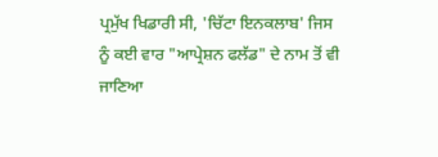ਪ੍ਰਮੁੱਖ ਖਿਡਾਰੀ ਸੀ, 'ਚਿੱਟਾ ਇਨਕਲਾਬ' ਜਿਸ ਨੂੰ ਕਈ ਵਾਰ "ਆਪ੍ਰੇਸ਼ਨ ਫਲੱਡ" ਦੇ ਨਾਮ ਤੋਂ ਵੀ ਜਾਣਿਆ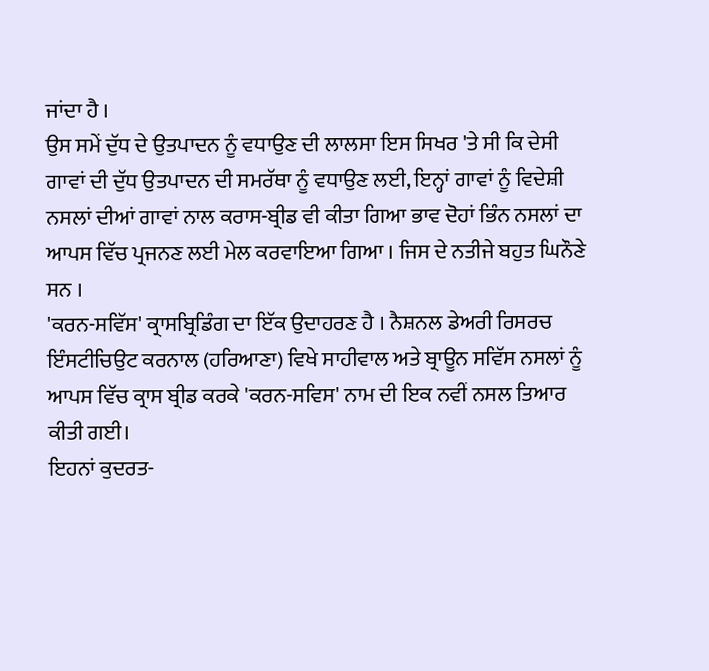ਜਾਂਦਾ ਹੈ ।
ਉਸ ਸਮੇਂ ਦੁੱਧ ਦੇ ਉਤਪਾਦਨ ਨੂੰ ਵਧਾਉਣ ਦੀ ਲਾਲਸਾ ਇਸ ਸਿਖਰ 'ਤੇ ਸੀ ਕਿ ਦੇਸੀ ਗਾਵਾਂ ਦੀ ਦੁੱਧ ਉਤਪਾਦਨ ਦੀ ਸਮਰੱਥਾ ਨੂੰ ਵਧਾਉਣ ਲਈ, ਇਨ੍ਹਾਂ ਗਾਵਾਂ ਨੂੰ ਵਿਦੇਸ਼ੀ ਨਸਲਾਂ ਦੀਆਂ ਗਾਵਾਂ ਨਾਲ ਕਰਾਸ-ਬ੍ਰੀਡ ਵੀ ਕੀਤਾ ਗਿਆ ਭਾਵ ਦੋਹਾਂ ਭਿੰਨ ਨਸਲਾਂ ਦਾ ਆਪਸ ਵਿੱਚ ਪ੍ਰਜਨਣ ਲਈ ਮੇਲ ਕਰਵਾਇਆ ਗਿਆ । ਜਿਸ ਦੇ ਨਤੀਜੇ ਬਹੁਤ ਘਿਨੌਣੇ ਸਨ ।
'ਕਰਨ-ਸਵਿੱਸ' ਕ੍ਰਾਸਬ੍ਰਿਡਿੰਗ ਦਾ ਇੱਕ ਉਦਾਹਰਣ ਹੈ । ਨੈਸ਼ਨਲ ਡੇਅਰੀ ਰਿਸਰਚ ਇੰਸਟੀਚਿਉਟ ਕਰਨਾਲ (ਹਰਿਆਣਾ) ਵਿਖੇ ਸਾਹੀਵਾਲ ਅਤੇ ਬ੍ਰਾਊਨ ਸਵਿੱਸ ਨਸਲਾਂ ਨੂੰ ਆਪਸ ਵਿੱਚ ਕ੍ਰਾਸ ਬ੍ਰੀਡ ਕਰਕੇ 'ਕਰਨ-ਸਵਿਸ' ਨਾਮ ਦੀ ਇਕ ਨਵੀਂ ਨਸਲ ਤਿਆਰ ਕੀਤੀ ਗਈ।
ਇਹਨਾਂ ਕੁਦਰਤ-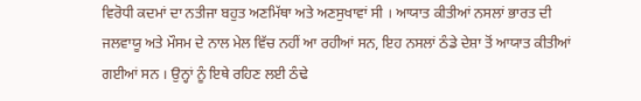ਵਿਰੋਧੀ ਕਦਮਾਂ ਦਾ ਨਤੀਜਾ ਬਹੁਤ ਅਣਮਿੱਥਾ ਅਤੇ ਅਣਸੁਖਾਵਾਂ ਸੀ । ਆਯਾਤ ਕੀਤੀਆਂ ਨਸਲਾਂ ਭਾਰਤ ਦੀ ਜਲਵਾਯੂ ਅਤੇ ਮੌਸਮ ਦੇ ਨਾਲ ਮੇਲ ਵਿੱਚ ਨਹੀਂ ਆ ਰਹੀਆਂ ਸਨ, ਇਹ ਨਸਲਾਂ ਠੰਡੇ ਦੇਸ਼ਾ ਤੋਂ ਆਯਾਤ ਕੀਤੀਆਂ ਗਈਆਂ ਸਨ । ਉਨ੍ਹਾਂ ਨੂੰ ਇਥੇ ਰਹਿਣ ਲਈ ਠੰਢੇ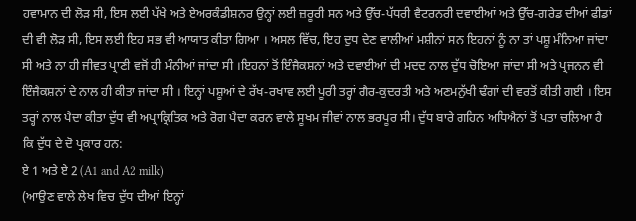ਹਵਾਮਾਨ ਦੀ ਲੋੜ ਸੀ, ਇਸ ਲਈ ਪੱਖੇ ਅਤੇ ਏਅਰਕੰਡੀਸ਼ਨਰ ਉਨ੍ਹਾਂ ਲਈ ਜ਼ਰੂਰੀ ਸਨ ਅਤੇ ਉੱਚ-ਪੱਧਰੀ ਵੈਟਰਨਰੀ ਦਵਾਈਆਂ ਅਤੇ ਉੱਚ-ਗਰੇਡ ਦੀਆਂ ਫੀਡਾਂ ਦੀ ਵੀ ਲੋੜ ਸੀ, ਇਸ ਲਈ ਇਹ ਸਭ ਵੀ ਆਯਾਤ ਕੀਤਾ ਗਿਆ । ਅਸਲ ਵਿੱਚ, ਇਹ ਦੁਧ ਦੇਣ ਵਾਲੀਆਂ ਮਸ਼ੀਨਾਂ ਸਨ ਇਹਨਾਂ ਨੂੰ ਨਾ ਤਾਂ ਪਸ਼ੂ ਮੰਨਿਆ ਜਾਂਦਾ ਸੀ ਅਤੇ ਨਾ ਹੀ ਜੀਵਤ ਪ੍ਰਾਣੀ ਵਜੋਂ ਹੀ ਮੰਨੀਆਂ ਜਾਂਦਾ ਸੀ ।ਇਹਨਾਂ ਤੋਂ ਇੰਜੈਕਸ਼ਨਾਂ ਅਤੇ ਦਵਾਈਆਂ ਦੀ ਮਦਦ ਨਾਲ ਦੁੱਧ ਚੋਇਆ ਜਾਂਦਾ ਸੀ ਅਤੇ ਪ੍ਰਜਨਨ ਵੀ ਇੰਜੈਕਸ਼ਨਾਂ ਦੇ ਨਾਲ ਹੀ ਕੀਤਾ ਜਾਂਦਾ ਸੀ । ਇਨ੍ਹਾਂ ਪਸ਼ੂਆਂ ਦੇ ਰੱਖ-ਰਖਾਵ ਲਈ ਪੂਰੀ ਤਰ੍ਹਾਂ ਗੈਰ-ਕੁਦਰਤੀ ਅਤੇ ਅਣਮਨੁੱਖੀ ਢੰਗਾਂ ਦੀ ਵਰਤੋਂ ਕੀਤੀ ਗਈ । ਇਸ ਤਰ੍ਹਾਂ ਨਾਲ ਪੈਦਾ ਕੀਤਾ ਦੁੱਧ ਵੀ ਅਪ੍ਰਾਕ੍ਰਿਤਿਕ ਅਤੇ ਰੋਗ ਪੈਦਾ ਕਰਨ ਵਾਲੇ ਸੂਖਮ ਜੀਵਾਂ ਨਾਲ ਭਰਪੂਰ ਸੀ। ਦੁੱਧ ਬਾਰੇ ਗਹਿਨ ਅਧਿਐਨਾਂ ਤੋਂ ਪਤਾ ਚਲਿਆ ਹੈ ਕਿ ਦੁੱਧ ਦੇ ਦੋ ਪ੍ਰਕਾਰ ਹਨ:
ਏ 1 ਅਤੇ ਏ 2 (A1 and A2 milk)
(ਆਉਣ ਵਾਲੇ ਲੇਖ ਵਿਚ ਦੁੱਧ ਦੀਆਂ ਇਨ੍ਹਾਂ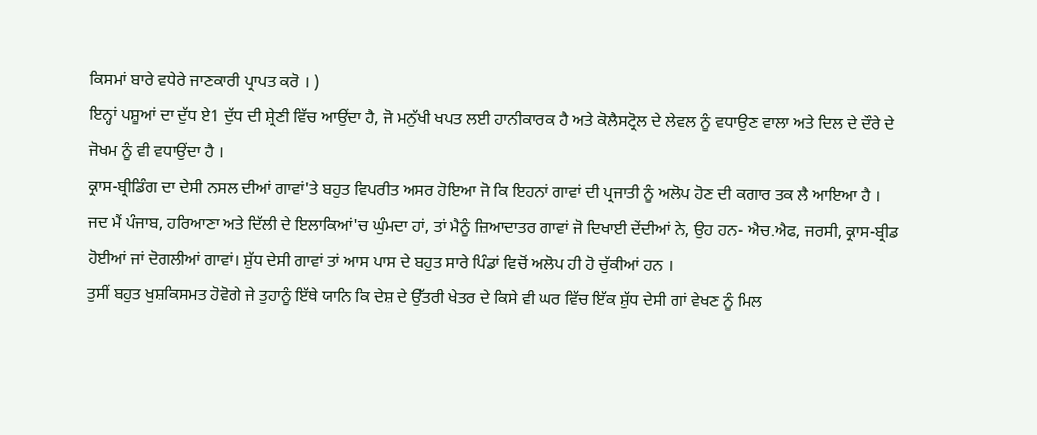ਕਿਸਮਾਂ ਬਾਰੇ ਵਧੇਰੇ ਜਾਣਕਾਰੀ ਪ੍ਰਾਪਤ ਕਰੋ । )
ਇਨ੍ਹਾਂ ਪਸ਼ੂਆਂ ਦਾ ਦੁੱਧ ਏ1 ਦੁੱਧ ਦੀ ਸ਼੍ਰੇਣੀ ਵਿੱਚ ਆਉਂਦਾ ਹੈ, ਜੋ ਮਨੁੱਖੀ ਖਪਤ ਲਈ ਹਾਨੀਕਾਰਕ ਹੈ ਅਤੇ ਕੋਲੈਸਟ੍ਰੋਲ ਦੇ ਲੇਵਲ ਨੂੰ ਵਧਾਉਣ ਵਾਲਾ ਅਤੇ ਦਿਲ ਦੇ ਦੌਰੇ ਦੇ ਜੋਖਮ ਨੂੰ ਵੀ ਵਧਾਉਂਦਾ ਹੈ ।
ਕ੍ਰਾਸ-ਬ੍ਰੀਡਿੰਗ ਦਾ ਦੇਸੀ ਨਸਲ ਦੀਆਂ ਗਾਵਾਂ'ਤੇ ਬਹੁਤ ਵਿਪਰੀਤ ਅਸਰ ਹੋਇਆ ਜੋ ਕਿ ਇਹਨਾਂ ਗਾਵਾਂ ਦੀ ਪ੍ਰਜਾਤੀ ਨੂੰ ਅਲੋਪ ਹੋਣ ਦੀ ਕਗਾਰ ਤਕ ਲੈ ਆਇਆ ਹੈ । ਜਦ ਮੈਂ ਪੰਜਾਬ, ਹਰਿਆਣਾ ਅਤੇ ਦਿੱਲੀ ਦੇ ਇਲਾਕਿਆਂ'ਚ ਘੁੰਮਦਾ ਹਾਂ, ਤਾਂ ਮੈਨੂੰ ਜ਼ਿਆਦਾਤਰ ਗਾਵਾਂ ਜੋ ਦਿਖਾਈ ਦੇਂਦੀਆਂ ਨੇ, ਉਹ ਹਨ- ਐਚ.ਐਫ, ਜਰਸੀ, ਕ੍ਰਾਸ-ਬ੍ਰੀਡ ਹੋਈਆਂ ਜਾਂ ਦੋਗਲੀਆਂ ਗਾਵਾਂ। ਸ਼ੁੱਧ ਦੇਸੀ ਗਾਵਾਂ ਤਾਂ ਆਸ ਪਾਸ ਦੇ ਬਹੁਤ ਸਾਰੇ ਪਿੰਡਾਂ ਵਿਚੋਂ ਅਲੋਪ ਹੀ ਹੋ ਚੁੱਕੀਆਂ ਹਨ ।
ਤੁਸੀਂ ਬਹੁਤ ਖੁਸ਼ਕਿਸਮਤ ਹੋਵੋਗੇ ਜੇ ਤੁਹਾਨੂੰ ਇੱਥੇ ਯਾਨਿ ਕਿ ਦੇਸ਼ ਦੇ ਉੱਤਰੀ ਖੇਤਰ ਦੇ ਕਿਸੇ ਵੀ ਘਰ ਵਿੱਚ ਇੱਕ ਸ਼ੁੱਧ ਦੇਸੀ ਗਾਂ ਵੇਖਣ ਨੂੰ ਮਿਲ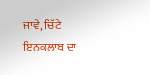ਜਾਵੇ, ਚਿੱਟੇ ਇਨਕਲਾਬ ਦਾ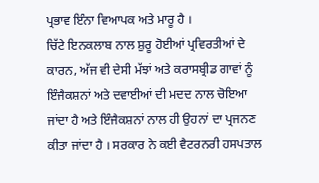ਪ੍ਰਭਾਵ ਇੰਨਾ ਵਿਆਪਕ ਅਤੇ ਮਾਰੂ ਹੈ ।
ਚਿੱਟੇ ਇਨਕਲਾਬ ਨਾਲ ਸ਼ੁਰੂ ਹੋਈਆਂ ਪ੍ਰਵਿਰਤੀਆਂ ਦੇ ਕਾਰਨ, ਅੱਜ ਵੀ ਦੇਸੀ ਮੱਝਾਂ ਅਤੇ ਕਰਾਸਬ੍ਰੀਡ ਗਾਵਾਂ ਨੂੰ ਇੰਜੈਕਸ਼ਨਾਂ ਅਤੇ ਦਵਾਈਆਂ ਦੀ ਮਦਦ ਨਾਲ ਚੋਇਆ ਜਾਂਦਾ ਹੈ ਅਤੇ ਇੰਜੈਕਸ਼ਨਾਂ ਨਾਲ ਹੀ ਉਹਨਾਂ ਦਾ ਪ੍ਰਜਨਣ ਕੀਤਾ ਜਾਂਦਾ ਹੈ । ਸਰਕਾਰ ਨੇ ਕਈ ਵੈਟਰਨਰੀ ਹਸਪਤਾਲ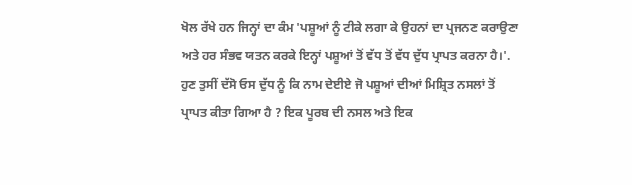ਖੋਲ ਰੱਖੇ ਹਨ ਜਿਨ੍ਹਾਂ ਦਾ ਕੰਮ 'ਪਸ਼ੂਆਂ ਨੂੰ ਟੀਕੇ ਲਗਾ ਕੇ ਉਹਨਾਂ ਦਾ ਪ੍ਰਜਨਣ ਕਰਾਉਣਾ ਅਤੇ ਹਰ ਸੰਭਵ ਯਤਨ ਕਰਕੇ ਇਨ੍ਹਾਂ ਪਸ਼ੂਆਂ ਤੋਂ ਵੱਧ ਤੋਂ ਵੱਧ ਦੁੱਧ ਪ੍ਰਾਪਤ ਕਰਨਾ ਹੈ।'.
ਹੁਣ ਤੁਸੀਂ ਦੱਸੋ ਓਸ ਦੁੱਧ ਨੂੰ ਕਿ ਨਾਮ ਦੇਈਏ ਜੋ ਪਸ਼ੂਆਂ ਦੀਆਂ ਮਿਸ਼੍ਰਿਤ ਨਸਲਾਂ ਤੋਂ ਪ੍ਰਾਪਤ ਕੀਤਾ ਗਿਆ ਹੈ ? ਇਕ ਪੂਰਬ ਦੀ ਨਸਲ ਅਤੇ ਇਕ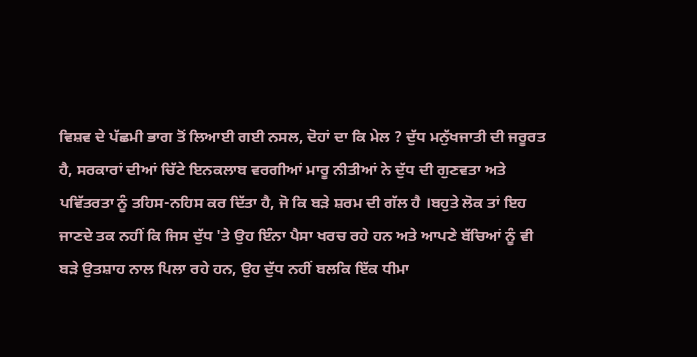ਵਿਸ਼ਵ ਦੇ ਪੱਛਮੀ ਭਾਗ ਤੋਂ ਲਿਆਈ ਗਈ ਨਸਲ, ਦੋਹਾਂ ਦਾ ਕਿ ਮੇਲ ? ਦੁੱਧ ਮਨੁੱਖਜਾਤੀ ਦੀ ਜਰੂਰਤ ਹੈ, ਸਰਕਾਰਾਂ ਦੀਆਂ ਚਿੱਟੇ ਇਨਕਲਾਬ ਵਰਗੀਆਂ ਮਾਰੂ ਨੀਤੀਆਂ ਨੇ ਦੁੱਧ ਦੀ ਗੁਣਵਤਾ ਅਤੇ ਪਵਿੱਤਰਤਾ ਨੂੰ ਤਹਿਸ-ਨਹਿਸ ਕਰ ਦਿੱਤਾ ਹੈ, ਜੋ ਕਿ ਬੜੇ ਸ਼ਰਮ ਦੀ ਗੱਲ ਹੈ ।ਬਹੁਤੇ ਲੋਕ ਤਾਂ ਇਹ ਜਾਣਦੇ ਤਕ ਨਹੀਂ ਕਿ ਜਿਸ ਦੁੱਧ 'ਤੇ ਉਹ ਇੰਨਾ ਪੈਸਾ ਖਰਚ ਰਹੇ ਹਨ ਅਤੇ ਆਪਣੇ ਬੱਚਿਆਂ ਨੂੰ ਵੀ ਬੜੇ ਉਤਸ਼ਾਹ ਨਾਲ ਪਿਲਾ ਰਹੇ ਹਨ, ਉਹ ਦੁੱਧ ਨਹੀਂ ਬਲਕਿ ਇੱਕ ਧੀਮਾ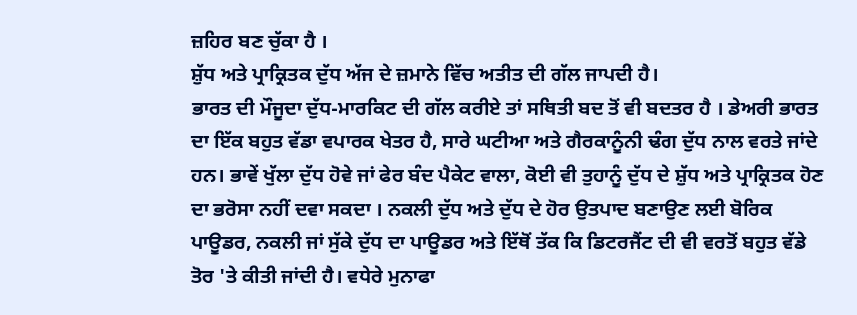ਜ਼ਹਿਰ ਬਣ ਚੁੱਕਾ ਹੈ ।
ਸ਼ੁੱਧ ਅਤੇ ਪ੍ਰਾਕ੍ਰਿਤਕ ਦੁੱਧ ਅੱਜ ਦੇ ਜ਼ਮਾਨੇ ਵਿੱਚ ਅਤੀਤ ਦੀ ਗੱਲ ਜਾਪਦੀ ਹੈ।
ਭਾਰਤ ਦੀ ਮੌਜੂਦਾ ਦੁੱਧ-ਮਾਰਕਿਟ ਦੀ ਗੱਲ ਕਰੀਏ ਤਾਂ ਸਥਿਤੀ ਬਦ ਤੋਂ ਵੀ ਬਦਤਰ ਹੈ । ਡੇਅਰੀ ਭਾਰਤ ਦਾ ਇੱਕ ਬਹੁਤ ਵੱਡਾ ਵਪਾਰਕ ਖੇਤਰ ਹੈ, ਸਾਰੇ ਘਟੀਆ ਅਤੇ ਗੈਰਕਾਨੂੰਨੀ ਢੰਗ ਦੁੱਧ ਨਾਲ ਵਰਤੇ ਜਾਂਦੇ ਹਨ। ਭਾਵੇਂ ਖੁੱਲਾ ਦੁੱਧ ਹੋਵੇ ਜਾਂ ਫੇਰ ਬੰਦ ਪੈਕੇਟ ਵਾਲਾ, ਕੋਈ ਵੀ ਤੁਹਾਨੂੰ ਦੁੱਧ ਦੇ ਸ਼ੁੱਧ ਅਤੇ ਪ੍ਰਾਕ੍ਰਿਤਕ ਹੋਣ ਦਾ ਭਰੋਸਾ ਨਹੀਂ ਦਵਾ ਸਕਦਾ । ਨਕਲੀ ਦੁੱਧ ਅਤੇ ਦੁੱਧ ਦੇ ਹੋਰ ਉਤਪਾਦ ਬਣਾਉਣ ਲਈ ਬੋਰਿਕ ਪਾਊਡਰ, ਨਕਲੀ ਜਾਂ ਸੁੱਕੇ ਦੁੱਧ ਦਾ ਪਾਊਡਰ ਅਤੇ ਇੱਥੋਂ ਤੱਕ ਕਿ ਡਿਟਰਜੈਂਟ ਦੀ ਵੀ ਵਰਤੋਂ ਬਹੁਤ ਵੱਡੇ ਤੋਰ 'ਤੇ ਕੀਤੀ ਜਾਂਦੀ ਹੈ। ਵਧੇਰੇ ਮੁਨਾਫਾ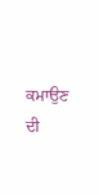ਕਮਾਉਣ ਦੀ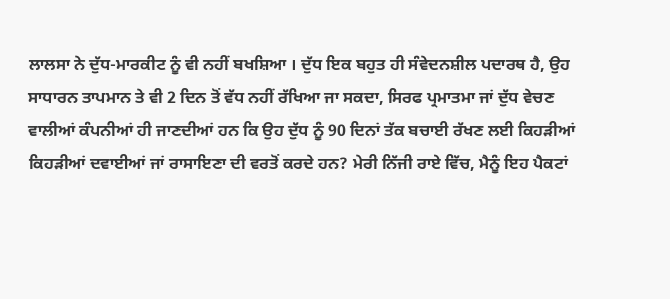ਲਾਲਸਾ ਨੇ ਦੁੱਧ-ਮਾਰਕੀਟ ਨੂੰ ਵੀ ਨਹੀਂ ਬਖਸ਼ਿਆ । ਦੁੱਧ ਇਕ ਬਹੁਤ ਹੀ ਸੰਵੇਦਨਸ਼ੀਲ ਪਦਾਰਥ ਹੈ, ਉਹ ਸਾਧਾਰਨ ਤਾਪਮਾਨ ਤੇ ਵੀ 2 ਦਿਨ ਤੋਂ ਵੱਧ ਨਹੀਂ ਰੱਖਿਆ ਜਾ ਸਕਦਾ, ਸਿਰਫ ਪ੍ਰਮਾਤਮਾ ਜਾਂ ਦੁੱਧ ਵੇਚਣ ਵਾਲੀਆਂ ਕੰਪਨੀਆਂ ਹੀ ਜਾਣਦੀਆਂ ਹਨ ਕਿ ਉਹ ਦੁੱਧ ਨੂੰ 90 ਦਿਨਾਂ ਤੱਕ ਬਚਾਈ ਰੱਖਣ ਲਈ ਕਿਹੜੀਆਂ ਕਿਹੜੀਆਂ ਦਵਾਈਆਂ ਜਾਂ ਰਾਸਾਇਣਾ ਦੀ ਵਰਤੋਂ ਕਰਦੇ ਹਨ? ਮੇਰੀ ਨਿੱਜੀ ਰਾਏ ਵਿੱਚ, ਮੈਨੂੰ ਇਹ ਪੈਕਟਾਂ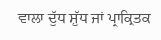ਵਾਲਾ ਦੁੱਧ ਸ਼ੁੱਧ ਜਾਂ ਪ੍ਰਾਕ੍ਰਿਤਕ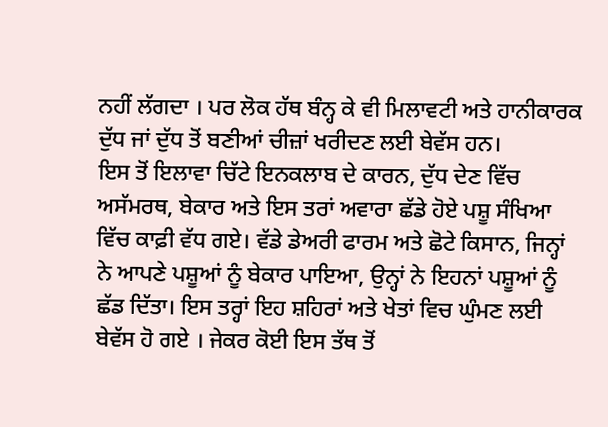ਨਹੀਂ ਲੱਗਦਾ । ਪਰ ਲੋਕ ਹੱਥ ਬੰਨ੍ਹ ਕੇ ਵੀ ਮਿਲਾਵਟੀ ਅਤੇ ਹਾਨੀਕਾਰਕ ਦੁੱਧ ਜਾਂ ਦੁੱਧ ਤੋਂ ਬਣੀਆਂ ਚੀਜ਼ਾਂ ਖਰੀਦਣ ਲਈ ਬੇਵੱਸ ਹਨ।
ਇਸ ਤੋਂ ਇਲਾਵਾ ਚਿੱਟੇ ਇਨਕਲਾਬ ਦੇ ਕਾਰਨ, ਦੁੱਧ ਦੇਣ ਵਿੱਚ ਅਸੱਮਰਥ, ਬੇਕਾਰ ਅਤੇ ਇਸ ਤਰਾਂ ਅਵਾਰਾ ਛੱਡੇ ਹੋਏ ਪਸ਼ੂ ਸੰਖਿਆ ਵਿੱਚ ਕਾਫ਼ੀ ਵੱਧ ਗਏ। ਵੱਡੇ ਡੇਅਰੀ ਫਾਰਮ ਅਤੇ ਛੋਟੇ ਕਿਸਾਨ, ਜਿਨ੍ਹਾਂ ਨੇ ਆਪਣੇ ਪਸ਼ੂਆਂ ਨੂੰ ਬੇਕਾਰ ਪਾਇਆ, ਉਨ੍ਹਾਂ ਨੇ ਇਹਨਾਂ ਪਸ਼ੂਆਂ ਨੂੰ ਛੱਡ ਦਿੱਤਾ। ਇਸ ਤਰ੍ਹਾਂ ਇਹ ਸ਼ਹਿਰਾਂ ਅਤੇ ਖੇਤਾਂ ਵਿਚ ਘੁੰਮਣ ਲਈ ਬੇਵੱਸ ਹੋ ਗਏ । ਜੇਕਰ ਕੋਈ ਇਸ ਤੱਥ ਤੋਂ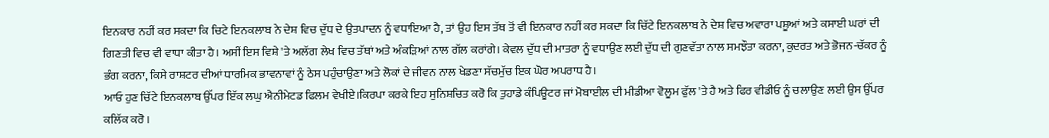ਇਨਕਾਰ ਨਹੀਂ ਕਰ ਸਕਦਾ ਕਿ ਚਿਟੇ ਇਨਕਲਾਬ ਨੇ ਦੇਸ਼ ਵਿਚ ਦੁੱਧ ਦੇ ਉਤਪਾਦਨ ਨੂੰ ਵਧਾਇਆ ਹੈ, ਤਾਂ ਉਹ ਇਸ ਤੱਥ ਤੋਂ ਵੀ ਇਨਕਾਰ ਨਹੀਂ ਕਰ ਸਕਦਾ ਕਿ ਚਿੱਟੇ ਇਨਕਲਾਬ ਨੇ ਦੇਸ਼ ਵਿਚ ਅਵਾਰਾ ਪਸ਼ੂਆਂ ਅਤੇ ਕਸਾਈ ਘਰਾਂ ਦੀ ਗਿਣਤੀ ਵਿਚ ਵੀ ਵਾਧਾ ਕੀਤਾ ਹੈ। ਅਸੀਂ ਇਸ ਵਿਸ਼ੇ 'ਤੇ ਅਲੱਗ ਲੇਖ ਵਿਚ ਤੱਥਾਂ ਅਤੇ ਅੰਕੜਿਆਂ ਨਾਲ ਗੱਲ ਕਰਾਂਗੇ। ਕੇਵਲ ਦੁੱਧ ਦੀ ਮਾਤਰਾ ਨੂੰ ਵਧਾਉਣ ਲਈ ਦੁੱਧ ਦੀ ਗੁਣਵੱਤਾ ਨਾਲ ਸਮਝੌਤਾ ਕਰਨਾ, ਕੁਦਰਤ ਅਤੇ ਭੋਜਨ-ਚੱਕਰ ਨੂੰ ਭੰਗ ਕਰਨਾ, ਕਿਸੇ ਰਾਸ਼ਟਰ ਦੀਆਂ ਧਾਰਮਿਕ ਭਾਵਨਾਵਾਂ ਨੂੰ ਠੇਸ ਪਹੁੰਚਾਉਣਾ ਅਤੇ ਲੋਕਾਂ ਦੇ ਜੀਵਨ ਨਾਲ ਖੇਡਣਾ ਸੱਚਮੁੱਚ ਇਕ ਘੋਰ ਅਪਰਾਧ ਹੈ।
ਆਓ ਹੁਣ ਚਿੱਟੇ ਇਨਕਲਾਬ ਉੱਪਰ ਇੱਕ ਲਘੁ ਐਨੀਮੇਟਡ ਫਿਲਮ ਵੇਖੀਏ।ਕਿਰਪਾ ਕਰਕੇ ਇਹ ਸੁਨਿਸ਼ਚਿਤ ਕਰੋ ਕਿ ਤੁਹਾਡੇ ਕੰਪਿਊਟਰ ਜਾਂ ਮੋਬਾਈਲ ਦੀ ਮੀਡੀਆ ਵੋਲੂਮ ਫੁੱਲ 'ਤੇ ਹੈ ਅਤੇ ਫਿਰ ਵੀਡੀਓ ਨੂੰ ਚਲਾਉਣ ਲਈ ਉਸ ਉੱਪਰ ਕਲਿੱਕ ਕਰੋ ।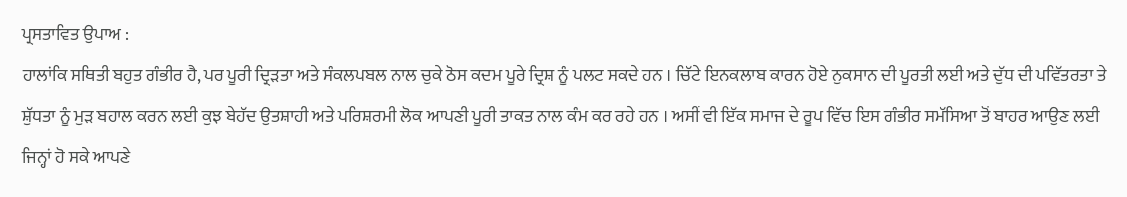ਪ੍ਰਸਤਾਵਿਤ ਉਪਾਅ :
ਹਾਲਾਂਕਿ ਸਥਿਤੀ ਬਹੁਤ ਗੰਭੀਰ ਹੈ, ਪਰ ਪੂਰੀ ਦ੍ਰਿੜਤਾ ਅਤੇ ਸੰਕਲਪਬਲ ਨਾਲ ਚੁਕੇ ਠੋਸ ਕਦਮ ਪੂਰੇ ਦ੍ਰਿਸ਼ ਨੂੰ ਪਲਟ ਸਕਦੇ ਹਨ । ਚਿੱਟੇ ਇਨਕਲਾਬ ਕਾਰਨ ਹੋਏ ਨੁਕਸਾਨ ਦੀ ਪੂਰਤੀ ਲਈ ਅਤੇ ਦੁੱਧ ਦੀ ਪਵਿੱਤਰਤਾ ਤੇ ਸ਼ੁੱਧਤਾ ਨੂੰ ਮੁੜ ਬਹਾਲ ਕਰਨ ਲਈ ਕੁਝ ਬੇਹੱਦ ਉਤਸ਼ਾਹੀ ਅਤੇ ਪਰਿਸ਼ਰਮੀ ਲੋਕ ਆਪਣੀ ਪੂਰੀ ਤਾਕਤ ਨਾਲ ਕੰਮ ਕਰ ਰਹੇ ਹਨ । ਅਸੀਂ ਵੀ ਇੱਕ ਸਮਾਜ ਦੇ ਰੂਪ ਵਿੱਚ ਇਸ ਗੰਭੀਰ ਸਮੱਸਿਆ ਤੋਂ ਬਾਹਰ ਆਉਣ ਲਈ ਜਿਨ੍ਹਾਂ ਹੋ ਸਕੇ ਆਪਣੇ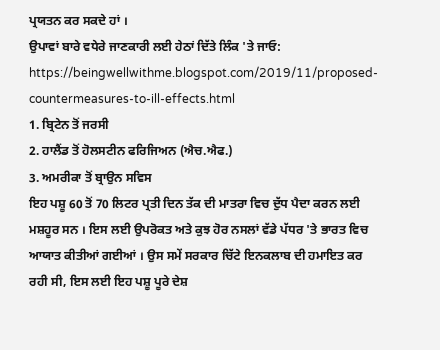ਪ੍ਰਯਤਨ ਕਰ ਸਕਦੇ ਹਾਂ ।
ਉਪਾਵਾਂ ਬਾਰੇ ਵਧੇਰੇ ਜਾਣਕਾਰੀ ਲਈ ਹੇਠਾਂ ਦਿੱਤੇ ਲਿੰਕ 'ਤੇ ਜਾਓ:
https://beingwellwithme.blogspot.com/2019/11/proposed-countermeasures-to-ill-effects.html
1. ਬ੍ਰਿਟੇਨ ਤੋਂ ਜਰਸੀ
2. ਹਾਲੈਂਡ ਤੋਂ ਹੋਲਸਟੀਨ ਫਰਿਜਿਅਨ (ਐਚ.ਐਫ.)
3. ਅਮਰੀਕਾ ਤੋਂ ਬ੍ਰਾਉਨ ਸਵਿਸ
ਇਹ ਪਸ਼ੂ 60 ਤੋਂ 70 ਲਿਟਰ ਪ੍ਰਤੀ ਦਿਨ ਤੱਕ ਦੀ ਮਾਤਰਾ ਵਿਚ ਦੁੱਧ ਪੈਦਾ ਕਰਨ ਲਈ ਮਸ਼ਹੂਰ ਸਨ । ਇਸ ਲਈ ਉਪਰੋਕਤ ਅਤੇ ਕੁਝ ਹੋਰ ਨਸਲਾਂ ਵੱਡੇ ਪੱਧਰ 'ਤੇ ਭਾਰਤ ਵਿਚ ਆਯਾਤ ਕੀਤੀਆਂ ਗਈਆਂ । ਉਸ ਸਮੇਂ ਸਰਕਾਰ ਚਿੱਟੇ ਇਨਕਲਾਬ ਦੀ ਹਮਾਇਤ ਕਰ ਰਹੀ ਸੀ, ਇਸ ਲਈ ਇਹ ਪਸ਼ੂ ਪੂਰੇ ਦੇਸ਼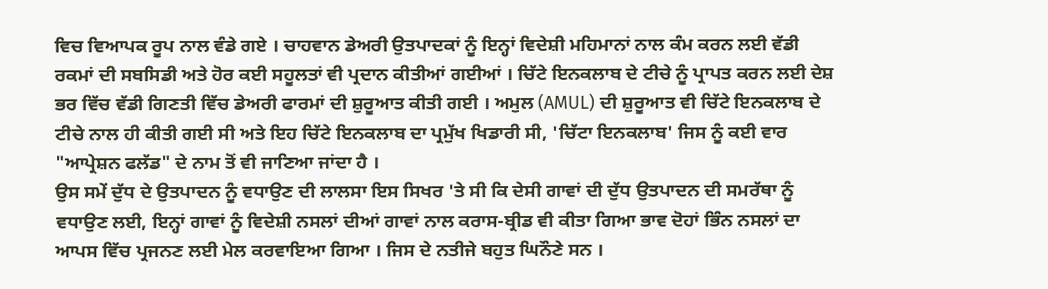ਵਿਚ ਵਿਆਪਕ ਰੂਪ ਨਾਲ ਵੰਡੇ ਗਏ । ਚਾਹਵਾਨ ਡੇਅਰੀ ਉਤਪਾਦਕਾਂ ਨੂੰ ਇਨ੍ਹਾਂ ਵਿਦੇਸ਼ੀ ਮਹਿਮਾਨਾਂ ਨਾਲ ਕੰਮ ਕਰਨ ਲਈ ਵੱਡੀ ਰਕਮਾਂ ਦੀ ਸਬਸਿਡੀ ਅਤੇ ਹੋਰ ਕਈ ਸਹੂਲਤਾਂ ਵੀ ਪ੍ਰਦਾਨ ਕੀਤੀਆਂ ਗਈਆਂ । ਚਿੱਟੇ ਇਨਕਲਾਬ ਦੇ ਟੀਚੇ ਨੂੰ ਪ੍ਰਾਪਤ ਕਰਨ ਲਈ ਦੇਸ਼ ਭਰ ਵਿੱਚ ਵੱਡੀ ਗਿਣਤੀ ਵਿੱਚ ਡੇਅਰੀ ਫਾਰਮਾਂ ਦੀ ਸ਼ੁਰੂਆਤ ਕੀਤੀ ਗਈ । ਅਮੁਲ (AMUL) ਦੀ ਸ਼ੁਰੂਆਤ ਵੀ ਚਿੱਟੇ ਇਨਕਲਾਬ ਦੇ ਟੀਚੇ ਨਾਲ ਹੀ ਕੀਤੀ ਗਈ ਸੀ ਅਤੇ ਇਹ ਚਿੱਟੇ ਇਨਕਲਾਬ ਦਾ ਪ੍ਰਮੁੱਖ ਖਿਡਾਰੀ ਸੀ, 'ਚਿੱਟਾ ਇਨਕਲਾਬ' ਜਿਸ ਨੂੰ ਕਈ ਵਾਰ "ਆਪ੍ਰੇਸ਼ਨ ਫਲੱਡ" ਦੇ ਨਾਮ ਤੋਂ ਵੀ ਜਾਣਿਆ ਜਾਂਦਾ ਹੈ ।
ਉਸ ਸਮੇਂ ਦੁੱਧ ਦੇ ਉਤਪਾਦਨ ਨੂੰ ਵਧਾਉਣ ਦੀ ਲਾਲਸਾ ਇਸ ਸਿਖਰ 'ਤੇ ਸੀ ਕਿ ਦੇਸੀ ਗਾਵਾਂ ਦੀ ਦੁੱਧ ਉਤਪਾਦਨ ਦੀ ਸਮਰੱਥਾ ਨੂੰ ਵਧਾਉਣ ਲਈ, ਇਨ੍ਹਾਂ ਗਾਵਾਂ ਨੂੰ ਵਿਦੇਸ਼ੀ ਨਸਲਾਂ ਦੀਆਂ ਗਾਵਾਂ ਨਾਲ ਕਰਾਸ-ਬ੍ਰੀਡ ਵੀ ਕੀਤਾ ਗਿਆ ਭਾਵ ਦੋਹਾਂ ਭਿੰਨ ਨਸਲਾਂ ਦਾ ਆਪਸ ਵਿੱਚ ਪ੍ਰਜਨਣ ਲਈ ਮੇਲ ਕਰਵਾਇਆ ਗਿਆ । ਜਿਸ ਦੇ ਨਤੀਜੇ ਬਹੁਤ ਘਿਨੌਣੇ ਸਨ ।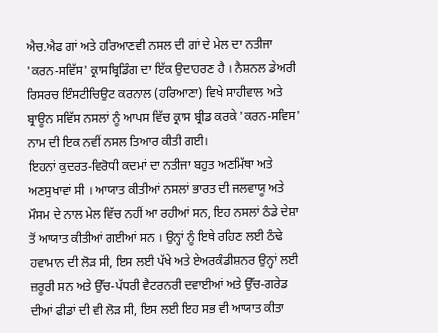ਐਚ.ਐਫ ਗਾਂ ਅਤੇ ਹਰਿਆਣਵੀ ਨਸਲ ਦੀ ਗਾਂ ਦੇ ਮੇਲ ਦਾ ਨਤੀਜਾ
'ਕਰਨ-ਸਵਿੱਸ' ਕ੍ਰਾਸਬ੍ਰਿਡਿੰਗ ਦਾ ਇੱਕ ਉਦਾਹਰਣ ਹੈ । ਨੈਸ਼ਨਲ ਡੇਅਰੀ ਰਿਸਰਚ ਇੰਸਟੀਚਿਉਟ ਕਰਨਾਲ (ਹਰਿਆਣਾ) ਵਿਖੇ ਸਾਹੀਵਾਲ ਅਤੇ ਬ੍ਰਾਊਨ ਸਵਿੱਸ ਨਸਲਾਂ ਨੂੰ ਆਪਸ ਵਿੱਚ ਕ੍ਰਾਸ ਬ੍ਰੀਡ ਕਰਕੇ 'ਕਰਨ-ਸਵਿਸ' ਨਾਮ ਦੀ ਇਕ ਨਵੀਂ ਨਸਲ ਤਿਆਰ ਕੀਤੀ ਗਈ।
ਇਹਨਾਂ ਕੁਦਰਤ-ਵਿਰੋਧੀ ਕਦਮਾਂ ਦਾ ਨਤੀਜਾ ਬਹੁਤ ਅਣਮਿੱਥਾ ਅਤੇ ਅਣਸੁਖਾਵਾਂ ਸੀ । ਆਯਾਤ ਕੀਤੀਆਂ ਨਸਲਾਂ ਭਾਰਤ ਦੀ ਜਲਵਾਯੂ ਅਤੇ ਮੌਸਮ ਦੇ ਨਾਲ ਮੇਲ ਵਿੱਚ ਨਹੀਂ ਆ ਰਹੀਆਂ ਸਨ, ਇਹ ਨਸਲਾਂ ਠੰਡੇ ਦੇਸ਼ਾ ਤੋਂ ਆਯਾਤ ਕੀਤੀਆਂ ਗਈਆਂ ਸਨ । ਉਨ੍ਹਾਂ ਨੂੰ ਇਥੇ ਰਹਿਣ ਲਈ ਠੰਢੇ ਹਵਾਮਾਨ ਦੀ ਲੋੜ ਸੀ, ਇਸ ਲਈ ਪੱਖੇ ਅਤੇ ਏਅਰਕੰਡੀਸ਼ਨਰ ਉਨ੍ਹਾਂ ਲਈ ਜ਼ਰੂਰੀ ਸਨ ਅਤੇ ਉੱਚ-ਪੱਧਰੀ ਵੈਟਰਨਰੀ ਦਵਾਈਆਂ ਅਤੇ ਉੱਚ-ਗਰੇਡ ਦੀਆਂ ਫੀਡਾਂ ਦੀ ਵੀ ਲੋੜ ਸੀ, ਇਸ ਲਈ ਇਹ ਸਭ ਵੀ ਆਯਾਤ ਕੀਤਾ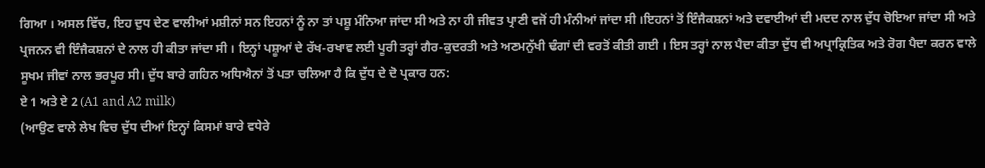ਗਿਆ । ਅਸਲ ਵਿੱਚ, ਇਹ ਦੁਧ ਦੇਣ ਵਾਲੀਆਂ ਮਸ਼ੀਨਾਂ ਸਨ ਇਹਨਾਂ ਨੂੰ ਨਾ ਤਾਂ ਪਸ਼ੂ ਮੰਨਿਆ ਜਾਂਦਾ ਸੀ ਅਤੇ ਨਾ ਹੀ ਜੀਵਤ ਪ੍ਰਾਣੀ ਵਜੋਂ ਹੀ ਮੰਨੀਆਂ ਜਾਂਦਾ ਸੀ ।ਇਹਨਾਂ ਤੋਂ ਇੰਜੈਕਸ਼ਨਾਂ ਅਤੇ ਦਵਾਈਆਂ ਦੀ ਮਦਦ ਨਾਲ ਦੁੱਧ ਚੋਇਆ ਜਾਂਦਾ ਸੀ ਅਤੇ ਪ੍ਰਜਨਨ ਵੀ ਇੰਜੈਕਸ਼ਨਾਂ ਦੇ ਨਾਲ ਹੀ ਕੀਤਾ ਜਾਂਦਾ ਸੀ । ਇਨ੍ਹਾਂ ਪਸ਼ੂਆਂ ਦੇ ਰੱਖ-ਰਖਾਵ ਲਈ ਪੂਰੀ ਤਰ੍ਹਾਂ ਗੈਰ-ਕੁਦਰਤੀ ਅਤੇ ਅਣਮਨੁੱਖੀ ਢੰਗਾਂ ਦੀ ਵਰਤੋਂ ਕੀਤੀ ਗਈ । ਇਸ ਤਰ੍ਹਾਂ ਨਾਲ ਪੈਦਾ ਕੀਤਾ ਦੁੱਧ ਵੀ ਅਪ੍ਰਾਕ੍ਰਿਤਿਕ ਅਤੇ ਰੋਗ ਪੈਦਾ ਕਰਨ ਵਾਲੇ ਸੂਖਮ ਜੀਵਾਂ ਨਾਲ ਭਰਪੂਰ ਸੀ। ਦੁੱਧ ਬਾਰੇ ਗਹਿਨ ਅਧਿਐਨਾਂ ਤੋਂ ਪਤਾ ਚਲਿਆ ਹੈ ਕਿ ਦੁੱਧ ਦੇ ਦੋ ਪ੍ਰਕਾਰ ਹਨ:
ਏ 1 ਅਤੇ ਏ 2 (A1 and A2 milk)
(ਆਉਣ ਵਾਲੇ ਲੇਖ ਵਿਚ ਦੁੱਧ ਦੀਆਂ ਇਨ੍ਹਾਂ ਕਿਸਮਾਂ ਬਾਰੇ ਵਧੇਰੇ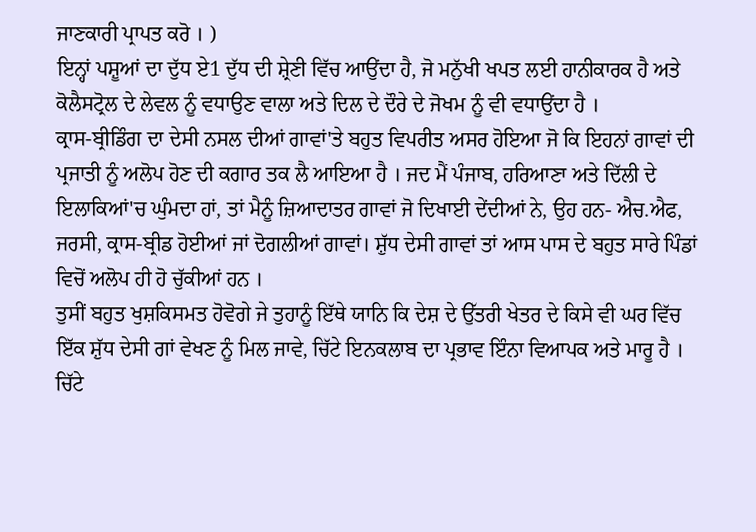ਜਾਣਕਾਰੀ ਪ੍ਰਾਪਤ ਕਰੋ । )
ਇਨ੍ਹਾਂ ਪਸ਼ੂਆਂ ਦਾ ਦੁੱਧ ਏ1 ਦੁੱਧ ਦੀ ਸ਼੍ਰੇਣੀ ਵਿੱਚ ਆਉਂਦਾ ਹੈ, ਜੋ ਮਨੁੱਖੀ ਖਪਤ ਲਈ ਹਾਨੀਕਾਰਕ ਹੈ ਅਤੇ ਕੋਲੈਸਟ੍ਰੋਲ ਦੇ ਲੇਵਲ ਨੂੰ ਵਧਾਉਣ ਵਾਲਾ ਅਤੇ ਦਿਲ ਦੇ ਦੌਰੇ ਦੇ ਜੋਖਮ ਨੂੰ ਵੀ ਵਧਾਉਂਦਾ ਹੈ ।
ਕ੍ਰਾਸ-ਬ੍ਰੀਡਿੰਗ ਦਾ ਦੇਸੀ ਨਸਲ ਦੀਆਂ ਗਾਵਾਂ'ਤੇ ਬਹੁਤ ਵਿਪਰੀਤ ਅਸਰ ਹੋਇਆ ਜੋ ਕਿ ਇਹਨਾਂ ਗਾਵਾਂ ਦੀ ਪ੍ਰਜਾਤੀ ਨੂੰ ਅਲੋਪ ਹੋਣ ਦੀ ਕਗਾਰ ਤਕ ਲੈ ਆਇਆ ਹੈ । ਜਦ ਮੈਂ ਪੰਜਾਬ, ਹਰਿਆਣਾ ਅਤੇ ਦਿੱਲੀ ਦੇ ਇਲਾਕਿਆਂ'ਚ ਘੁੰਮਦਾ ਹਾਂ, ਤਾਂ ਮੈਨੂੰ ਜ਼ਿਆਦਾਤਰ ਗਾਵਾਂ ਜੋ ਦਿਖਾਈ ਦੇਂਦੀਆਂ ਨੇ, ਉਹ ਹਨ- ਐਚ.ਐਫ, ਜਰਸੀ, ਕ੍ਰਾਸ-ਬ੍ਰੀਡ ਹੋਈਆਂ ਜਾਂ ਦੋਗਲੀਆਂ ਗਾਵਾਂ। ਸ਼ੁੱਧ ਦੇਸੀ ਗਾਵਾਂ ਤਾਂ ਆਸ ਪਾਸ ਦੇ ਬਹੁਤ ਸਾਰੇ ਪਿੰਡਾਂ ਵਿਚੋਂ ਅਲੋਪ ਹੀ ਹੋ ਚੁੱਕੀਆਂ ਹਨ ।
ਤੁਸੀਂ ਬਹੁਤ ਖੁਸ਼ਕਿਸਮਤ ਹੋਵੋਗੇ ਜੇ ਤੁਹਾਨੂੰ ਇੱਥੇ ਯਾਨਿ ਕਿ ਦੇਸ਼ ਦੇ ਉੱਤਰੀ ਖੇਤਰ ਦੇ ਕਿਸੇ ਵੀ ਘਰ ਵਿੱਚ ਇੱਕ ਸ਼ੁੱਧ ਦੇਸੀ ਗਾਂ ਵੇਖਣ ਨੂੰ ਮਿਲ ਜਾਵੇ, ਚਿੱਟੇ ਇਨਕਲਾਬ ਦਾ ਪ੍ਰਭਾਵ ਇੰਨਾ ਵਿਆਪਕ ਅਤੇ ਮਾਰੂ ਹੈ ।
ਚਿੱਟੇ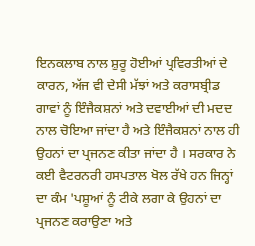ਇਨਕਲਾਬ ਨਾਲ ਸ਼ੁਰੂ ਹੋਈਆਂ ਪ੍ਰਵਿਰਤੀਆਂ ਦੇ ਕਾਰਨ, ਅੱਜ ਵੀ ਦੇਸੀ ਮੱਝਾਂ ਅਤੇ ਕਰਾਸਬ੍ਰੀਡ ਗਾਵਾਂ ਨੂੰ ਇੰਜੈਕਸ਼ਨਾਂ ਅਤੇ ਦਵਾਈਆਂ ਦੀ ਮਦਦ ਨਾਲ ਚੋਇਆ ਜਾਂਦਾ ਹੈ ਅਤੇ ਇੰਜੈਕਸ਼ਨਾਂ ਨਾਲ ਹੀ ਉਹਨਾਂ ਦਾ ਪ੍ਰਜਨਣ ਕੀਤਾ ਜਾਂਦਾ ਹੈ । ਸਰਕਾਰ ਨੇ ਕਈ ਵੈਟਰਨਰੀ ਹਸਪਤਾਲ ਖੋਲ ਰੱਖੇ ਹਨ ਜਿਨ੍ਹਾਂ ਦਾ ਕੰਮ 'ਪਸ਼ੂਆਂ ਨੂੰ ਟੀਕੇ ਲਗਾ ਕੇ ਉਹਨਾਂ ਦਾ ਪ੍ਰਜਨਣ ਕਰਾਉਣਾ ਅਤੇ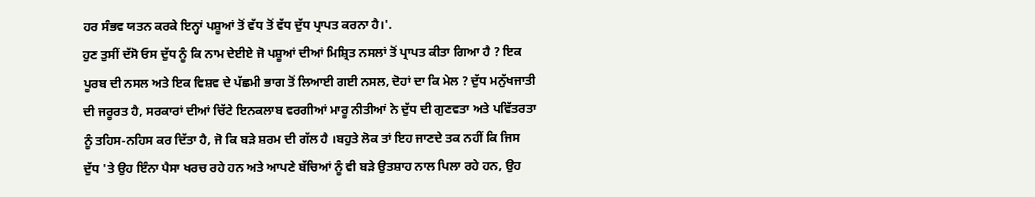ਹਰ ਸੰਭਵ ਯਤਨ ਕਰਕੇ ਇਨ੍ਹਾਂ ਪਸ਼ੂਆਂ ਤੋਂ ਵੱਧ ਤੋਂ ਵੱਧ ਦੁੱਧ ਪ੍ਰਾਪਤ ਕਰਨਾ ਹੈ।'.
ਹੁਣ ਤੁਸੀਂ ਦੱਸੋ ਓਸ ਦੁੱਧ ਨੂੰ ਕਿ ਨਾਮ ਦੇਈਏ ਜੋ ਪਸ਼ੂਆਂ ਦੀਆਂ ਮਿਸ਼੍ਰਿਤ ਨਸਲਾਂ ਤੋਂ ਪ੍ਰਾਪਤ ਕੀਤਾ ਗਿਆ ਹੈ ? ਇਕ ਪੂਰਬ ਦੀ ਨਸਲ ਅਤੇ ਇਕ ਵਿਸ਼ਵ ਦੇ ਪੱਛਮੀ ਭਾਗ ਤੋਂ ਲਿਆਈ ਗਈ ਨਸਲ, ਦੋਹਾਂ ਦਾ ਕਿ ਮੇਲ ? ਦੁੱਧ ਮਨੁੱਖਜਾਤੀ ਦੀ ਜਰੂਰਤ ਹੈ, ਸਰਕਾਰਾਂ ਦੀਆਂ ਚਿੱਟੇ ਇਨਕਲਾਬ ਵਰਗੀਆਂ ਮਾਰੂ ਨੀਤੀਆਂ ਨੇ ਦੁੱਧ ਦੀ ਗੁਣਵਤਾ ਅਤੇ ਪਵਿੱਤਰਤਾ ਨੂੰ ਤਹਿਸ-ਨਹਿਸ ਕਰ ਦਿੱਤਾ ਹੈ, ਜੋ ਕਿ ਬੜੇ ਸ਼ਰਮ ਦੀ ਗੱਲ ਹੈ ।ਬਹੁਤੇ ਲੋਕ ਤਾਂ ਇਹ ਜਾਣਦੇ ਤਕ ਨਹੀਂ ਕਿ ਜਿਸ ਦੁੱਧ 'ਤੇ ਉਹ ਇੰਨਾ ਪੈਸਾ ਖਰਚ ਰਹੇ ਹਨ ਅਤੇ ਆਪਣੇ ਬੱਚਿਆਂ ਨੂੰ ਵੀ ਬੜੇ ਉਤਸ਼ਾਹ ਨਾਲ ਪਿਲਾ ਰਹੇ ਹਨ, ਉਹ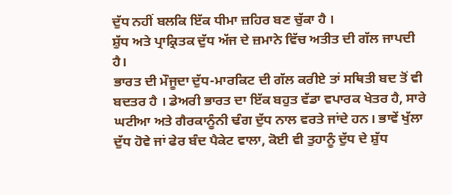ਦੁੱਧ ਨਹੀਂ ਬਲਕਿ ਇੱਕ ਧੀਮਾ ਜ਼ਹਿਰ ਬਣ ਚੁੱਕਾ ਹੈ ।
ਸ਼ੁੱਧ ਅਤੇ ਪ੍ਰਾਕ੍ਰਿਤਕ ਦੁੱਧ ਅੱਜ ਦੇ ਜ਼ਮਾਨੇ ਵਿੱਚ ਅਤੀਤ ਦੀ ਗੱਲ ਜਾਪਦੀ ਹੈ।
ਭਾਰਤ ਦੀ ਮੌਜੂਦਾ ਦੁੱਧ-ਮਾਰਕਿਟ ਦੀ ਗੱਲ ਕਰੀਏ ਤਾਂ ਸਥਿਤੀ ਬਦ ਤੋਂ ਵੀ ਬਦਤਰ ਹੈ । ਡੇਅਰੀ ਭਾਰਤ ਦਾ ਇੱਕ ਬਹੁਤ ਵੱਡਾ ਵਪਾਰਕ ਖੇਤਰ ਹੈ, ਸਾਰੇ ਘਟੀਆ ਅਤੇ ਗੈਰਕਾਨੂੰਨੀ ਢੰਗ ਦੁੱਧ ਨਾਲ ਵਰਤੇ ਜਾਂਦੇ ਹਨ। ਭਾਵੇਂ ਖੁੱਲਾ ਦੁੱਧ ਹੋਵੇ ਜਾਂ ਫੇਰ ਬੰਦ ਪੈਕੇਟ ਵਾਲਾ, ਕੋਈ ਵੀ ਤੁਹਾਨੂੰ ਦੁੱਧ ਦੇ ਸ਼ੁੱਧ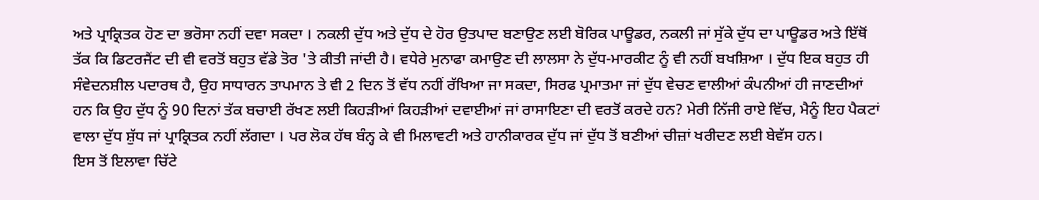ਅਤੇ ਪ੍ਰਾਕ੍ਰਿਤਕ ਹੋਣ ਦਾ ਭਰੋਸਾ ਨਹੀਂ ਦਵਾ ਸਕਦਾ । ਨਕਲੀ ਦੁੱਧ ਅਤੇ ਦੁੱਧ ਦੇ ਹੋਰ ਉਤਪਾਦ ਬਣਾਉਣ ਲਈ ਬੋਰਿਕ ਪਾਊਡਰ, ਨਕਲੀ ਜਾਂ ਸੁੱਕੇ ਦੁੱਧ ਦਾ ਪਾਊਡਰ ਅਤੇ ਇੱਥੋਂ ਤੱਕ ਕਿ ਡਿਟਰਜੈਂਟ ਦੀ ਵੀ ਵਰਤੋਂ ਬਹੁਤ ਵੱਡੇ ਤੋਰ 'ਤੇ ਕੀਤੀ ਜਾਂਦੀ ਹੈ। ਵਧੇਰੇ ਮੁਨਾਫਾ ਕਮਾਉਣ ਦੀ ਲਾਲਸਾ ਨੇ ਦੁੱਧ-ਮਾਰਕੀਟ ਨੂੰ ਵੀ ਨਹੀਂ ਬਖਸ਼ਿਆ । ਦੁੱਧ ਇਕ ਬਹੁਤ ਹੀ ਸੰਵੇਦਨਸ਼ੀਲ ਪਦਾਰਥ ਹੈ, ਉਹ ਸਾਧਾਰਨ ਤਾਪਮਾਨ ਤੇ ਵੀ 2 ਦਿਨ ਤੋਂ ਵੱਧ ਨਹੀਂ ਰੱਖਿਆ ਜਾ ਸਕਦਾ, ਸਿਰਫ ਪ੍ਰਮਾਤਮਾ ਜਾਂ ਦੁੱਧ ਵੇਚਣ ਵਾਲੀਆਂ ਕੰਪਨੀਆਂ ਹੀ ਜਾਣਦੀਆਂ ਹਨ ਕਿ ਉਹ ਦੁੱਧ ਨੂੰ 90 ਦਿਨਾਂ ਤੱਕ ਬਚਾਈ ਰੱਖਣ ਲਈ ਕਿਹੜੀਆਂ ਕਿਹੜੀਆਂ ਦਵਾਈਆਂ ਜਾਂ ਰਾਸਾਇਣਾ ਦੀ ਵਰਤੋਂ ਕਰਦੇ ਹਨ? ਮੇਰੀ ਨਿੱਜੀ ਰਾਏ ਵਿੱਚ, ਮੈਨੂੰ ਇਹ ਪੈਕਟਾਂ ਵਾਲਾ ਦੁੱਧ ਸ਼ੁੱਧ ਜਾਂ ਪ੍ਰਾਕ੍ਰਿਤਕ ਨਹੀਂ ਲੱਗਦਾ । ਪਰ ਲੋਕ ਹੱਥ ਬੰਨ੍ਹ ਕੇ ਵੀ ਮਿਲਾਵਟੀ ਅਤੇ ਹਾਨੀਕਾਰਕ ਦੁੱਧ ਜਾਂ ਦੁੱਧ ਤੋਂ ਬਣੀਆਂ ਚੀਜ਼ਾਂ ਖਰੀਦਣ ਲਈ ਬੇਵੱਸ ਹਨ।
ਇਸ ਤੋਂ ਇਲਾਵਾ ਚਿੱਟੇ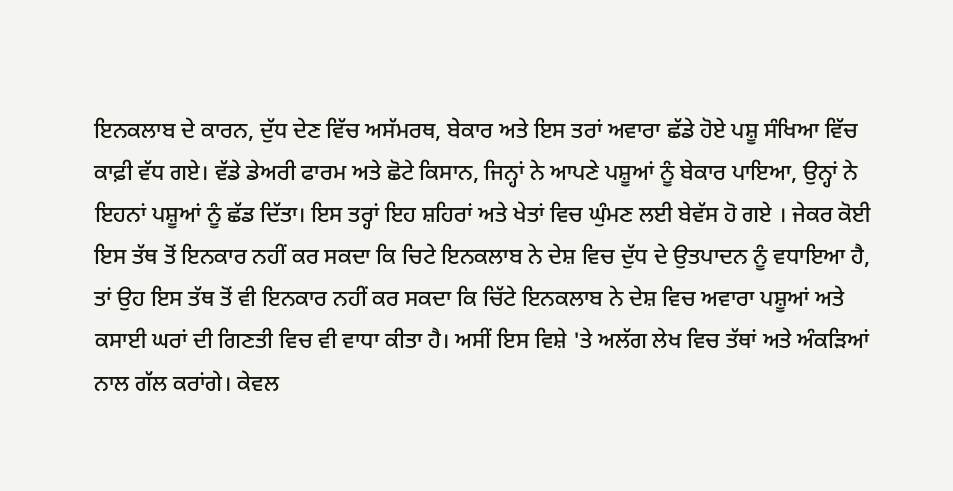ਇਨਕਲਾਬ ਦੇ ਕਾਰਨ, ਦੁੱਧ ਦੇਣ ਵਿੱਚ ਅਸੱਮਰਥ, ਬੇਕਾਰ ਅਤੇ ਇਸ ਤਰਾਂ ਅਵਾਰਾ ਛੱਡੇ ਹੋਏ ਪਸ਼ੂ ਸੰਖਿਆ ਵਿੱਚ ਕਾਫ਼ੀ ਵੱਧ ਗਏ। ਵੱਡੇ ਡੇਅਰੀ ਫਾਰਮ ਅਤੇ ਛੋਟੇ ਕਿਸਾਨ, ਜਿਨ੍ਹਾਂ ਨੇ ਆਪਣੇ ਪਸ਼ੂਆਂ ਨੂੰ ਬੇਕਾਰ ਪਾਇਆ, ਉਨ੍ਹਾਂ ਨੇ ਇਹਨਾਂ ਪਸ਼ੂਆਂ ਨੂੰ ਛੱਡ ਦਿੱਤਾ। ਇਸ ਤਰ੍ਹਾਂ ਇਹ ਸ਼ਹਿਰਾਂ ਅਤੇ ਖੇਤਾਂ ਵਿਚ ਘੁੰਮਣ ਲਈ ਬੇਵੱਸ ਹੋ ਗਏ । ਜੇਕਰ ਕੋਈ ਇਸ ਤੱਥ ਤੋਂ ਇਨਕਾਰ ਨਹੀਂ ਕਰ ਸਕਦਾ ਕਿ ਚਿਟੇ ਇਨਕਲਾਬ ਨੇ ਦੇਸ਼ ਵਿਚ ਦੁੱਧ ਦੇ ਉਤਪਾਦਨ ਨੂੰ ਵਧਾਇਆ ਹੈ, ਤਾਂ ਉਹ ਇਸ ਤੱਥ ਤੋਂ ਵੀ ਇਨਕਾਰ ਨਹੀਂ ਕਰ ਸਕਦਾ ਕਿ ਚਿੱਟੇ ਇਨਕਲਾਬ ਨੇ ਦੇਸ਼ ਵਿਚ ਅਵਾਰਾ ਪਸ਼ੂਆਂ ਅਤੇ ਕਸਾਈ ਘਰਾਂ ਦੀ ਗਿਣਤੀ ਵਿਚ ਵੀ ਵਾਧਾ ਕੀਤਾ ਹੈ। ਅਸੀਂ ਇਸ ਵਿਸ਼ੇ 'ਤੇ ਅਲੱਗ ਲੇਖ ਵਿਚ ਤੱਥਾਂ ਅਤੇ ਅੰਕੜਿਆਂ ਨਾਲ ਗੱਲ ਕਰਾਂਗੇ। ਕੇਵਲ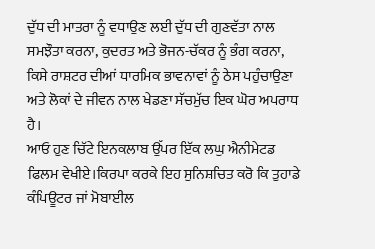ਦੁੱਧ ਦੀ ਮਾਤਰਾ ਨੂੰ ਵਧਾਉਣ ਲਈ ਦੁੱਧ ਦੀ ਗੁਣਵੱਤਾ ਨਾਲ ਸਮਝੌਤਾ ਕਰਨਾ, ਕੁਦਰਤ ਅਤੇ ਭੋਜਨ-ਚੱਕਰ ਨੂੰ ਭੰਗ ਕਰਨਾ, ਕਿਸੇ ਰਾਸ਼ਟਰ ਦੀਆਂ ਧਾਰਮਿਕ ਭਾਵਨਾਵਾਂ ਨੂੰ ਠੇਸ ਪਹੁੰਚਾਉਣਾ ਅਤੇ ਲੋਕਾਂ ਦੇ ਜੀਵਨ ਨਾਲ ਖੇਡਣਾ ਸੱਚਮੁੱਚ ਇਕ ਘੋਰ ਅਪਰਾਧ ਹੈ।
ਆਓ ਹੁਣ ਚਿੱਟੇ ਇਨਕਲਾਬ ਉੱਪਰ ਇੱਕ ਲਘੁ ਐਨੀਮੇਟਡ ਫਿਲਮ ਵੇਖੀਏ।ਕਿਰਪਾ ਕਰਕੇ ਇਹ ਸੁਨਿਸ਼ਚਿਤ ਕਰੋ ਕਿ ਤੁਹਾਡੇ ਕੰਪਿਊਟਰ ਜਾਂ ਮੋਬਾਈਲ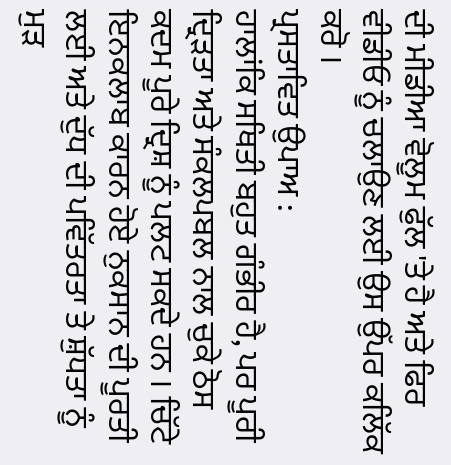ਦੀ ਮੀਡੀਆ ਵੋਲੂਮ ਫੁੱਲ 'ਤੇ ਹੈ ਅਤੇ ਫਿਰ ਵੀਡੀਓ ਨੂੰ ਚਲਾਉਣ ਲਈ ਉਸ ਉੱਪਰ ਕਲਿੱਕ ਕਰੋ ।
ਪ੍ਰਸਤਾਵਿਤ ਉਪਾਅ :
ਹਾਲਾਂਕਿ ਸਥਿਤੀ ਬਹੁਤ ਗੰਭੀਰ ਹੈ, ਪਰ ਪੂਰੀ ਦ੍ਰਿੜਤਾ ਅਤੇ ਸੰਕਲਪਬਲ ਨਾਲ ਚੁਕੇ ਠੋਸ ਕਦਮ ਪੂਰੇ ਦ੍ਰਿਸ਼ ਨੂੰ ਪਲਟ ਸਕਦੇ ਹਨ । ਚਿੱਟੇ ਇਨਕਲਾਬ ਕਾਰਨ ਹੋਏ ਨੁਕਸਾਨ ਦੀ ਪੂਰਤੀ ਲਈ ਅਤੇ ਦੁੱਧ ਦੀ ਪਵਿੱਤਰਤਾ ਤੇ ਸ਼ੁੱਧਤਾ ਨੂੰ ਮੁੜ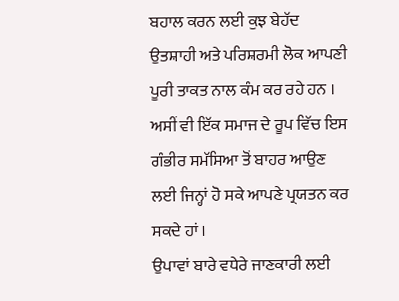ਬਹਾਲ ਕਰਨ ਲਈ ਕੁਝ ਬੇਹੱਦ ਉਤਸ਼ਾਹੀ ਅਤੇ ਪਰਿਸ਼ਰਮੀ ਲੋਕ ਆਪਣੀ ਪੂਰੀ ਤਾਕਤ ਨਾਲ ਕੰਮ ਕਰ ਰਹੇ ਹਨ । ਅਸੀਂ ਵੀ ਇੱਕ ਸਮਾਜ ਦੇ ਰੂਪ ਵਿੱਚ ਇਸ ਗੰਭੀਰ ਸਮੱਸਿਆ ਤੋਂ ਬਾਹਰ ਆਉਣ ਲਈ ਜਿਨ੍ਹਾਂ ਹੋ ਸਕੇ ਆਪਣੇ ਪ੍ਰਯਤਨ ਕਰ ਸਕਦੇ ਹਾਂ ।
ਉਪਾਵਾਂ ਬਾਰੇ ਵਧੇਰੇ ਜਾਣਕਾਰੀ ਲਈ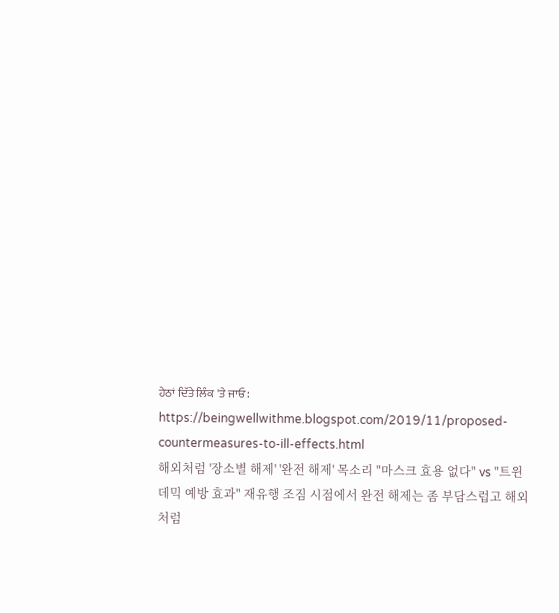ਹੇਠਾਂ ਦਿੱਤੇ ਲਿੰਕ 'ਤੇ ਜਾਓ:
https://beingwellwithme.blogspot.com/2019/11/proposed-countermeasures-to-ill-effects.html
해외처럼 '장소별 해제' '완전 해제' 목소리 "마스크 효용 없다" vs "트윈데믹 예방 효과" 재유행 조짐 시점에서 완전 해제는 좀 부담스럽고 해외처럼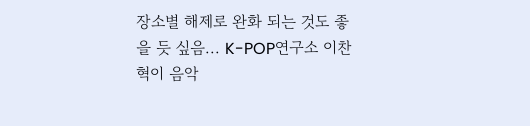장소별 해제로 완화 되는 것도 좋을 듯 싶음... K-POP연구소 이찬혁이 음악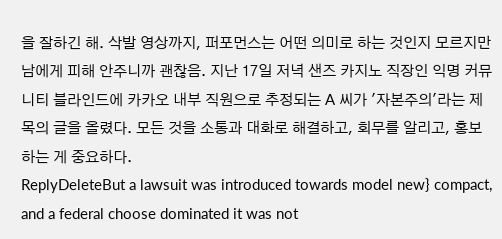을 잘하긴 해. 삭발 영상까지, 퍼포먼스는 어떤 의미로 하는 것인지 모르지만 남에게 피해 안주니까 괜찮음. 지난 17일 저녁 샌즈 카지노 직장인 익명 커뮤니티 블라인드에 카카오 내부 직원으로 추정되는 A 씨가 '자본주의'라는 제목의 글을 올렸다. 모든 것을 소통과 대화로 해결하고, 회무를 알리고, 홍보하는 게 중요하다.
ReplyDeleteBut a lawsuit was introduced towards model new} compact, and a federal choose dominated it was not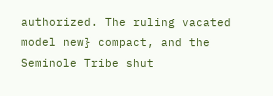authorized. The ruling vacated model new} compact, and the Seminole Tribe shut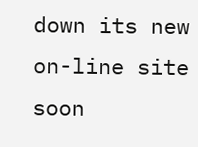down its new on-line site soon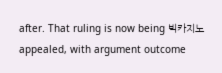after. That ruling is now being 빅카지노 appealed, with argument outcome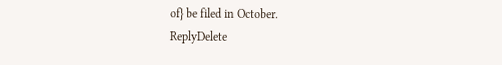of} be filed in October.
ReplyDelete